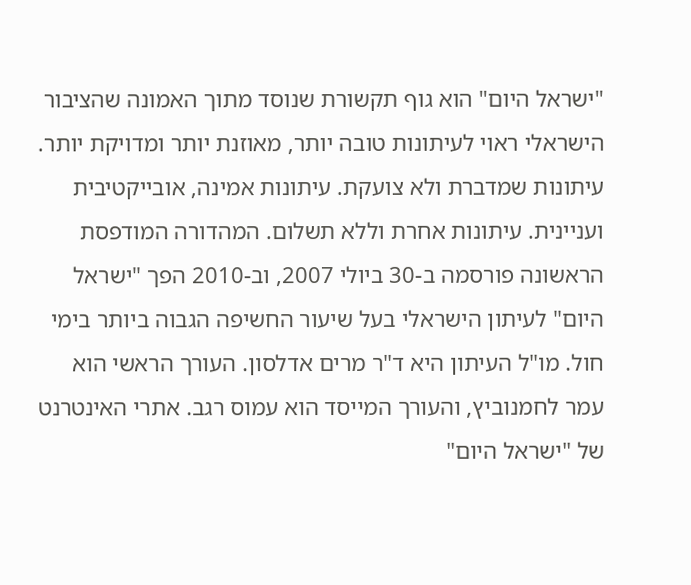"ישראל היום" הוא גוף תקשורת שנוסד מתוך האמונה שהציבור הישראלי ראוי לעיתונות טובה יותר, מאוזנת יותר ומדויקת יותר. עיתונות שמדברת ולא צועקת. עיתונות אמינה, אובייקטיבית ועניינית. עיתונות אחרת וללא תשלום. המהדורה המודפסת הראשונה פורסמה ב-30 ביולי 2007, וב-2010 הפך "ישראל היום" לעיתון הישראלי בעל שיעור החשיפה הגבוה ביותר בימי חול. מו"ל העיתון היא ד"ר מרים אדלסון. העורך הראשי הוא עמר לחמנוביץ, והעורך המייסד הוא עמוס רגב. אתרי האינטרנט של "ישראל היום"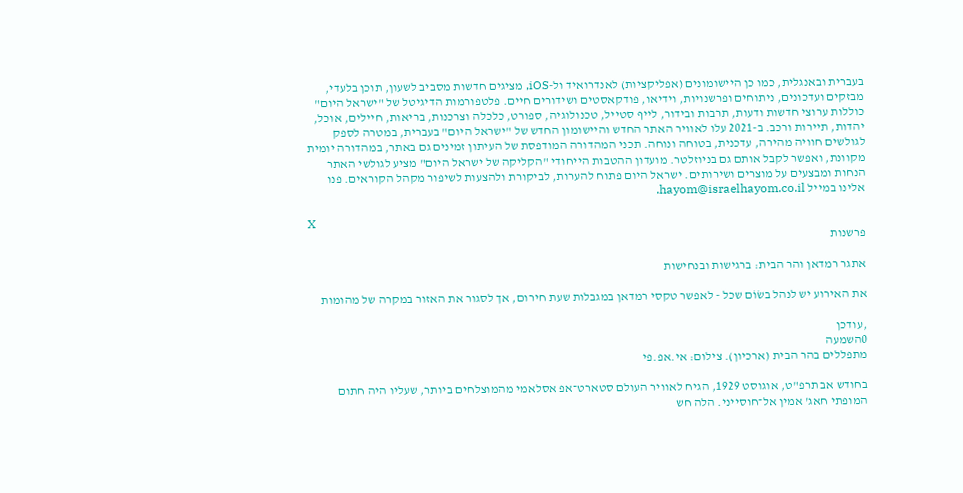בעברית ובאנגלית, כמו כן היישומונים (אפליקציות) לאנדרואיד ול-iOS, מציגים חדשות מסביב לשעון, תוכן בלעדי, מבזקים ועדכונים, ניתוחים ופרשנויות, וידיאו, פודקאסטים ושידורים חיים. פלטפורמות הדיגיטל של "ישראל היום" כוללות ערוצי חדשות ודעות, תרבות ובידור, לייף סטייל, טכנולוגיה, ספורט, כלכלה וצרכנות, בריאות, חיילים, אוכל, יהדות, תיירות ורכב. ב-2021 עלו לאוויר האתר החדש והיישומון החדש של "ישראל היום" בעברית, במטרה לספק לגולשים חוויה מהירה, עדכנית, בטוחה ונוחה. תכני המהדורה המודפסת של העיתון זמינים גם באתר, במהדורה יומית מקוונת, ואפשר לקבל אותם גם בניוזלטר. מועדון ההטבות הייחודי "הקליקה של ישראל היום" מציע לגולשי האתר הנחות ומבצעים על מוצרים ושירותים. ישראל היום פתוח להערות, לביקורת ולהצעות לשיפור מקהל הקוראים. פנו אלינו במייל hayom@israelhayom.co.il.

X
פרשנות

אתגר רמדאן והר הבית: ברגישות ובנחישות

את האירוע יש לנהל בשׂוֹם שכל - לאפשר טקסי רמדאן במגבלות שעת חירום, אך לסגור את האזור במקרה של מהומות

,עודכן
0השמעה
מתפללים בהר הבית (ארכיון). צילום: אי.אפ.פי

בחודש אב תרפ"ט, אוגוסט 1929, הגיח לאוויר העולם סטארט־אפ אסלאמי מהמוצלחים ביותר, שעליו היה חתום המופתי חאג' אמין אל־חוסייני. הלה חש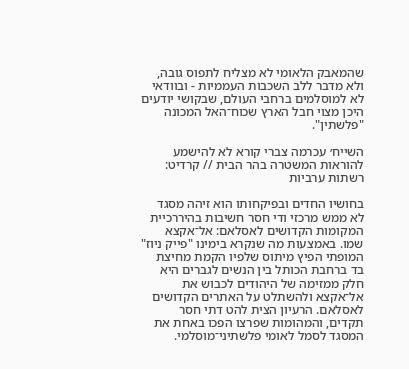שהמאבק הלאומי לא מצליח לתפוס גובה, ולא מדבר ללב השכבות העממיות - ובוודאי לא למוסלמים ברחבי העולם, שבקושי יודעים היכן מצוי חבל הארץ שכוח־האל המכונה "פלשתין".

השייח׳ עכרמה צברי קורא לא להישמע להוראות המשטרה בהר הבית // קרדיט: רשתות ערביות

בחושיו החדים ובפיקחותו הוא זיהה מסגד לא ממש מרכזי ודי חסר חשיבות בהיררכיית המקומות הקדושים לאסלאם: אל־אקצא שמו. באמצעות מה שנקרא בימינו "פייק ניוז" המופתי הפיץ מיתוס שלפיו הקמת מחיצת בד ברחבת הכותל בין הנשים לגברים היא חלק ממזימה של היהודים לכבוש את אל־אקצא ולהשתלט על האתרים הקדושים לאסלאם. הרעיון הצית להט דתי חסר תקדים, והמהומות שפרצו הפכו באחת את המסגד לסמל לאומי פלשתיני־מוסלמי.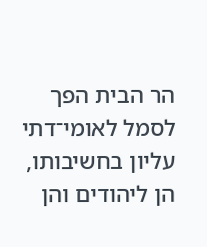הר הבית הפך לסמל לאומי־דתי עליון בחשיבותו, הן ליהודים והן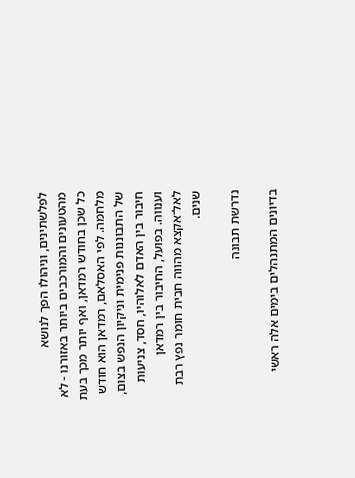לפלשתינים, וניהולו הפך לנושא מהטעונים והמורכבים ביותר באזורנו - לא כל שכן בחודש רמדאן, ואף יותר מכך בעת מלחמה. לפי האסלאם, רמדאן הוא חודש של התבוננות פנימית וניקיון הנפש בצום, חיבור בין האדם לאלוהיו, חסד, צניעות וענווה. בפועל, החיבור בין רמדאן לאל־אקצא מהווה חבית חומר נפץ רבת שנים.

נדרשת תבונה

בדיונים המתנהלים בימים אלה ראשי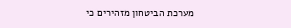מערכת הביטחון מזהירים כי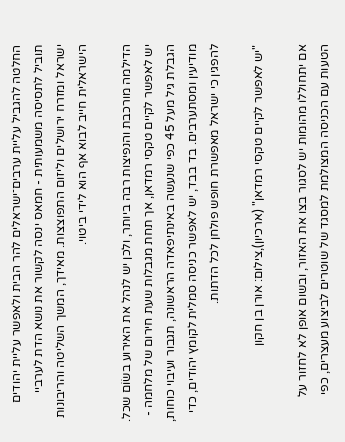החלטה להגביל עליית ערבים־ישראלים להר הבית ולאפשר עליית יהודים תוביל לתסיסה משמעותית - חמאס ינסה לקשור את נושא הדת לערביי ישראל ומזרח ירושלים וליזום התפוצצות. מאידך, המשך השליטה והריבונות הישראלית חייב לבוא אף הוא לידי ביטוי.

הדילמה מורכבת והנפיצות רבה ביותר, ולכן יש לנהל את האירוע בשׂוֹם שכל. יש לאפשר לקיים טקסי רמדאן, אך תחת מגבלות שעת חירום של מלחמה - הגבלת גיל מעל 45 כפי שנעשה באינתיפאדה הראשונה, תגבור ועיבוי כוחות, מודיעין ומסתערבים. בד בבד, יש לאפשר כניסה סמלית לקומץ יהודים, כדי להפגין כי ישראל מאפשרת חופש פולחן לכל הדתות.

"יש לאפשר לקיים טקסי רמדאן" (ארכיון),צילום: אורן בן חקון

אם יתחוללו מהומות יש לסגור בצו את האזור, ובשום אופן לא לחזור על הטעות עם הכניסה המצולמת למסגד של שוטרים לביצוע מעצרים, כפי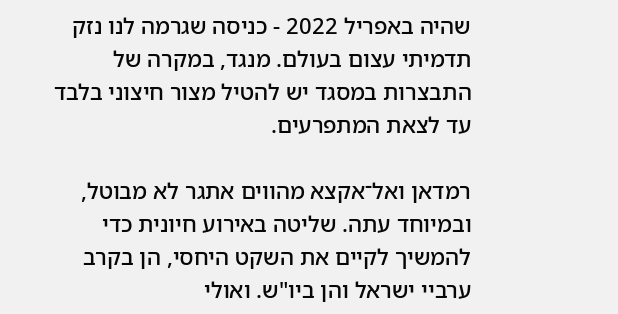שהיה באפריל 2022 - כניסה שגרמה לנו נזק תדמיתי עצום בעולם. מנגד, במקרה של התבצרות במסגד יש להטיל מצור חיצוני בלבד עד לצאת המתפרעים.

רמדאן ואל־אקצא מהווים אתגר לא מבוטל, ובמיוחד עתה. שליטה באירוע חיונית כדי להמשיך לקיים את השקט היחסי, הן בקרב ערביי ישראל והן ביו"ש. ואולי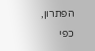הפתרון, כפי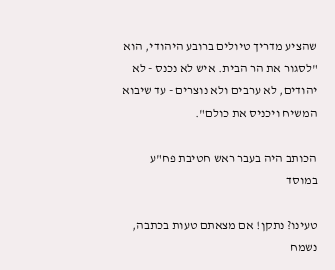שהציע מדריך טיולים ברובע היהודי, הוא "לסגור את הר הבית. איש לא נכנס - לא יהודים, לא ערבים ולא נוצרים - עד שיבוא המשיח ויכניס את כולם".

הכותב היה בעבר ראש חטיבת פח"ע במוסד

טעינו? נתקן! אם מצאתם טעות בכתבה, נשמח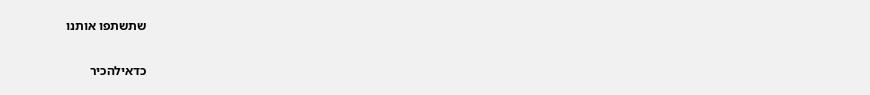שתשתפו אותנו

כדאילהכיר